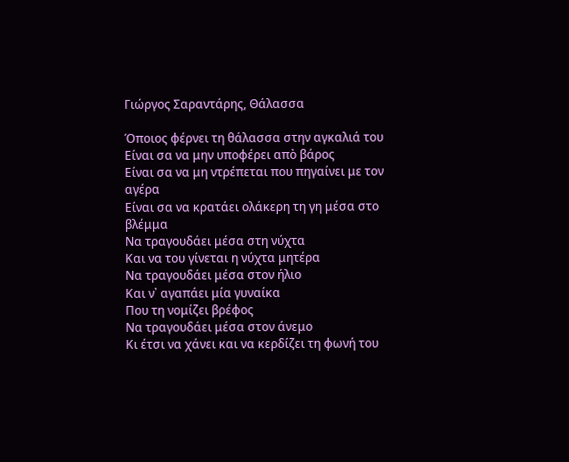Γιώργος Σαραντάρης, Θάλασσα

Όποιος φέρνει τη θάλασσα στην αγκαλιά του
Είναι σα να μην υποφέρει απὸ βάρος
Είναι σα να μη ντρέπεται που πηγαίνει με τον αγέρα
Είναι σα να κρατάει ολάκερη τη γη μέσα στο βλέμμα
Να τραγουδάει μέσα στη νύχτα
Και να του γίνεται η νύχτα μητέρα
Να τραγουδάει μέσα στον ήλιο
Και ν᾿ αγαπάει μία γυναίκα
Που τη νομίζει βρέφος
Να τραγουδάει μέσα στον άνεμο
Κι έτσι να χάνει και να κερδίζει τη φωνή του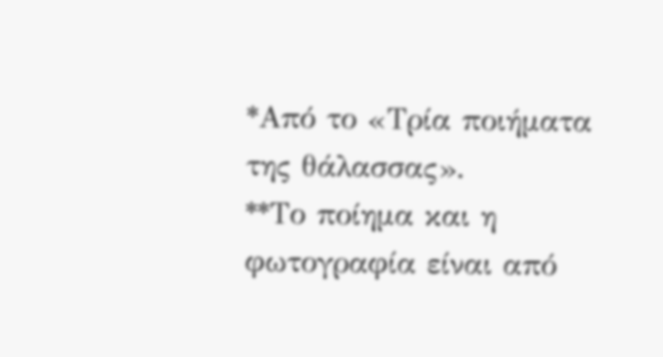*Από το «Τρία ποιήματα της θάλασσας».
**Το ποίημα και η φωτογραφία είναι από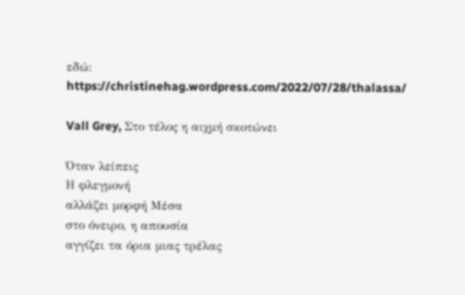εδώ: https://christinehag.wordpress.com/2022/07/28/thalassa/

Vall Grey, Στο τέλος η αιχμή σκοτώνει

Όταν λείπεις
Η φλεγμονή
αλλάζει μορφή Μέσα
στο όνειρο, η απουσία
αγγίζει τα όρια μιας τρέλας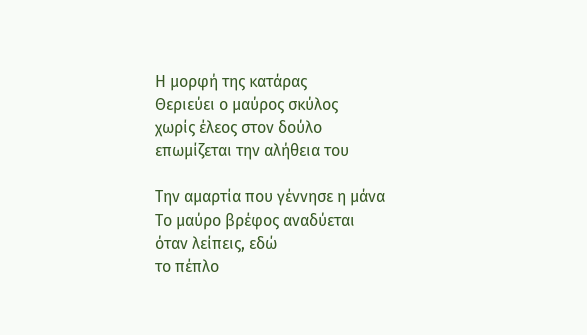Η μορφή της κατάρας
Θεριεύει ο μαύρος σκύλος
χωρίς έλεος στον δούλο
επωμίζεται την αλήθεια του

Την αμαρτία που γέννησε η μάνα
Το μαύρο βρέφος αναδύεται
όταν λείπεις, εδώ
το πέπλο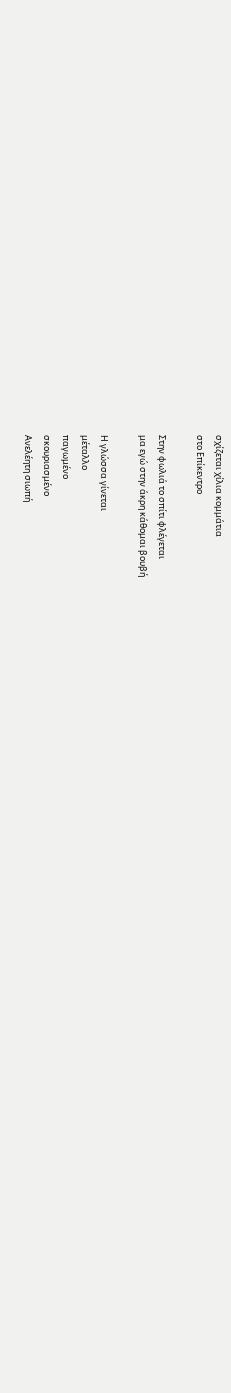σχίζεται χίλια κομμάτια
στο Επίκεντρο

Στην φωλιά το σπίτι φλέγεται
μα εγώ στην άκρη κάθομαι βουβή

Η γλώσσα γίνεται
μέταλλο
παγωμένο
σκουριασμένο
Ανελέητη σιωπή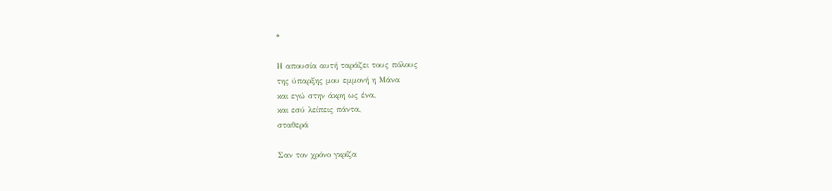*

Η απουσία αυτή ταράζει τους πόλους
της ύπαρξης μου εμμονή η Μάνα
και εγώ στην άκρη ως ένα,
και εσύ λείπεις πάντα,
σταθερά

Σαν τον χρόνο γκρίζα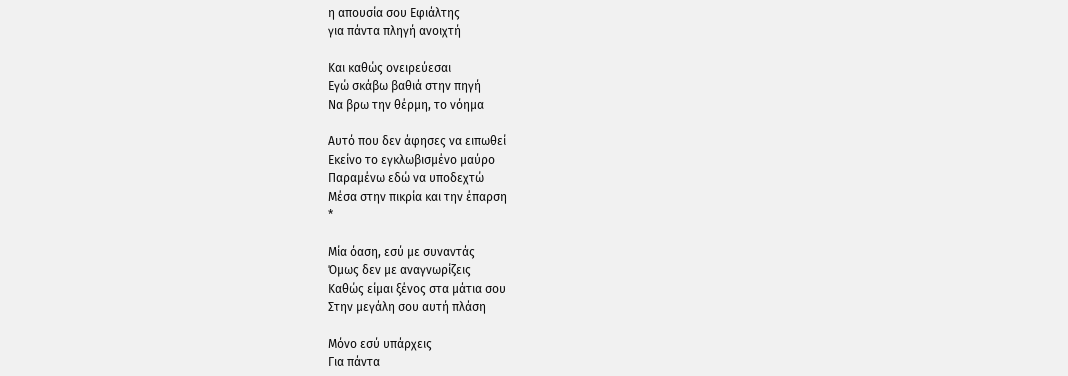η απουσία σου Εφιάλτης
για πάντα πληγή ανοιχτή

Και καθώς ονειρεύεσαι
Εγώ σκάβω βαθιά στην πηγή
Να βρω την θέρμη, το νόημα

Αυτό που δεν άφησες να ειπωθεί
Εκείνο το εγκλωβισμένο μαύρο
Παραμένω εδώ να υποδεχτώ
Μέσα στην πικρία και την έπαρση
*

Μία όαση, εσύ με συναντάς
Όμως δεν με αναγνωρίζεις
Καθώς είμαι ξένος στα μάτια σου
Στην μεγάλη σου αυτή πλάση

Μόνο εσύ υπάρχεις
Για πάντα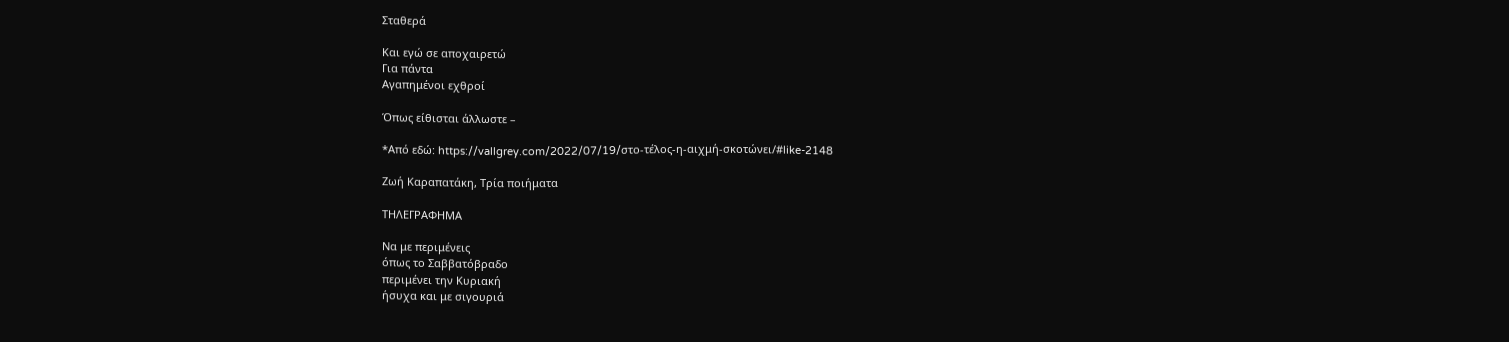Σταθερά

Και εγώ σε αποχαιρετώ
Για πάντα
Αγαπημένοι εχθροί

Όπως είθισται άλλωστε –

*Από εδώ: https://vallgrey.com/2022/07/19/στο-τέλος-η-αιχμή-σκοτώνει/#like-2148

Ζωή Καραπατάκη, Τρία ποιήματα

ΤΗΛΕΓΡΑΦΗΜΑ

Να με περιμένεις
όπως το Σαββατόβραδο
περιμένει την Κυριακή
ήσυχα και με σιγουριά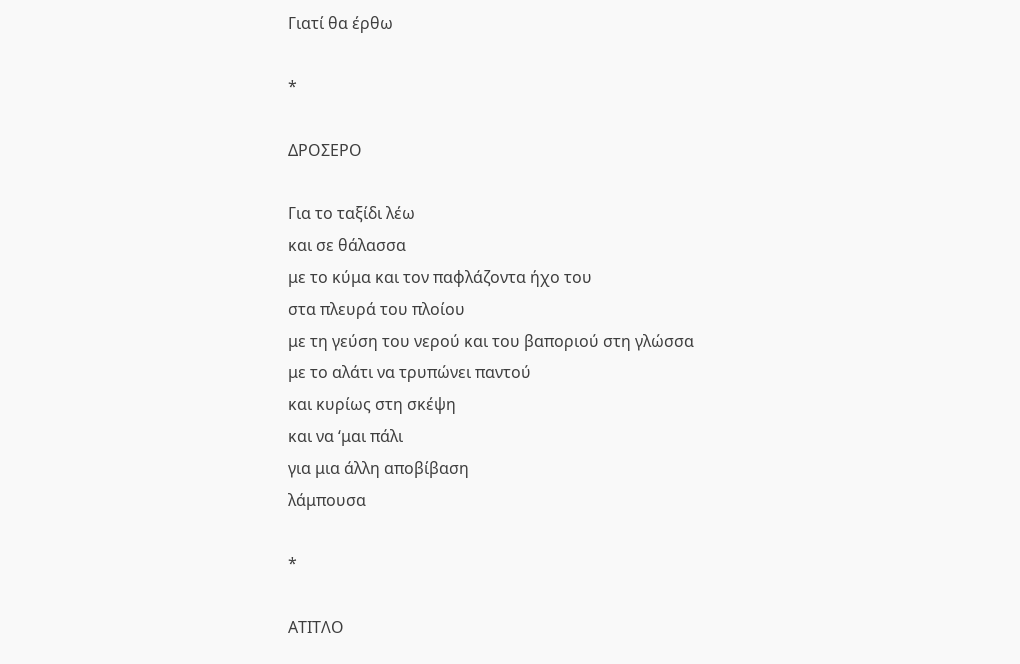Γιατί θα έρθω

*

ΔΡΟΣΕΡΟ

Για το ταξίδι λέω
και σε θάλασσα
με το κύμα και τον παφλάζοντα ήχο του
στα πλευρά του πλοίου
με τη γεύση του νερού και του βαποριού στη γλώσσα
με το αλάτι να τρυπώνει παντού
και κυρίως στη σκέψη
και να ‘μαι πάλι
για μια άλλη αποβίβαση
λάμπουσα

*

ΑΤΙΤΛΟ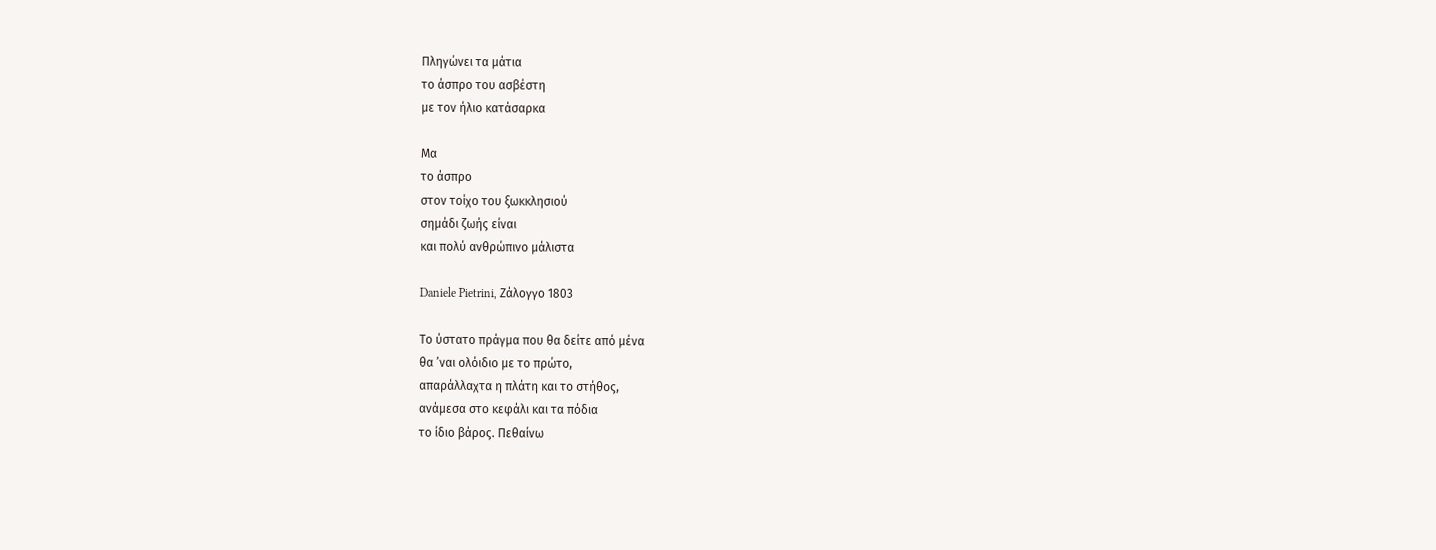Πληγώνει τα μάτια
το άσπρο του ασβέστη
με τον ήλιο κατάσαρκα

Μα
το άσπρο
στον τοίχο του ξωκκλησιού
σημάδι ζωής είναι
και πολύ ανθρώπινο μάλιστα

Daniele Pietrini, Ζάλογγο 1803

Το ύστατο πράγμα που θα δείτε από μένα
θα ’ναι ολόιδιο με το πρώτο,
απαράλλαχτα η πλάτη και το στήθος,
ανάμεσα στο κεφάλι και τα πόδια
το ίδιο βάρος. Πεθαίνω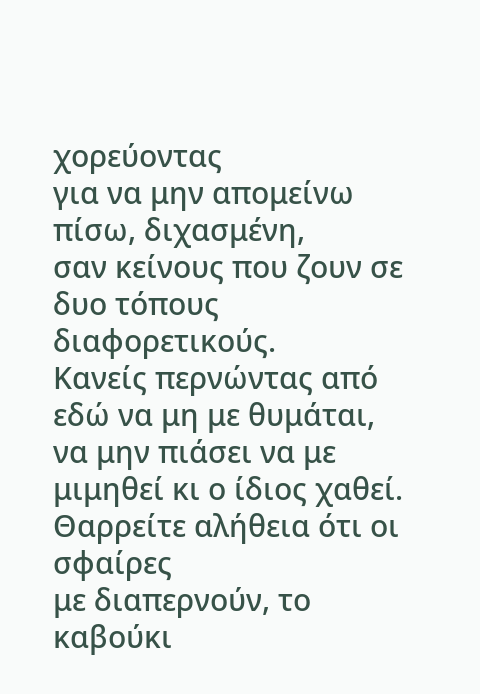χορεύοντας
για να μην απομείνω πίσω, διχασμένη,
σαν κείνους που ζουν σε δυο τόπους διαφορετικούς.
Κανείς περνώντας από εδώ να μη με θυμάται,
να μην πιάσει να με μιμηθεί κι ο ίδιος χαθεί.
Θαρρείτε αλήθεια ότι οι σφαίρες
με διαπερνούν, το καβούκι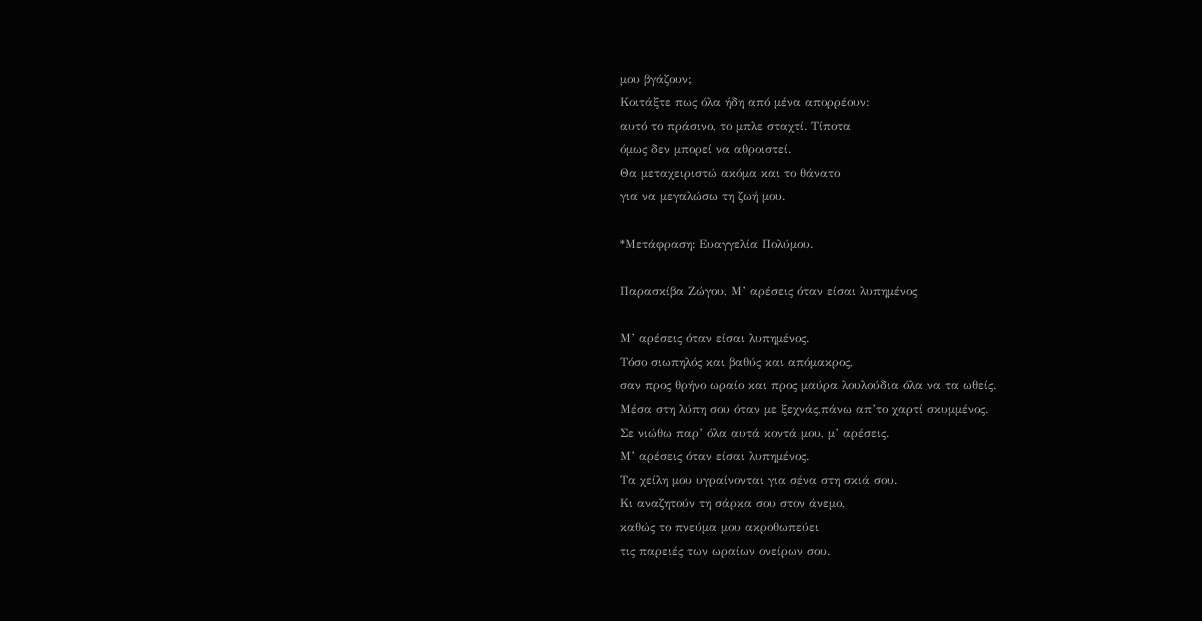μου βγάζουν;
Κοιτάξτε πως όλα ήδη από μένα απορρέουν:
αυτό το πράσινο, το μπλε σταχτί. Τίποτα
όμως δεν μπορεί να αθροιστεί.
Θα μεταχειριστώ ακόμα και το θάνατο
για να μεγαλώσω τη ζωή μου.

*Μετάφραση: Ευαγγελία Πολύμου.

Παρασκίβα Ζώγου, Μ’ αρέσεις όταν είσαι λυπημένος

Μ’ αρέσεις όταν είσαι λυπημένος.
Τόσο σιωπηλός και βαθύς και απόμακρος,
σαν προς θρήνο ωραίο και προς μαύρα λουλούδια όλα να τα ωθείς.
Μέσα στη λύπη σου όταν με ξεχνάς,πάνω απ’το χαρτί σκυμμένος.
Σε νιώθω παρ’ όλα αυτά κοντά μου, μ’ αρέσεις.
Μ’ αρέσεις όταν είσαι λυπημένος.
Τα χείλη μου υγραίνονται για σένα στη σκιά σου.
Kι αναζητούν τη σάρκα σου στον άνεμο,
καθώς το πνεύμα μου ακροθωπεύει
τις παρειές των ωραίων ονείρων σου.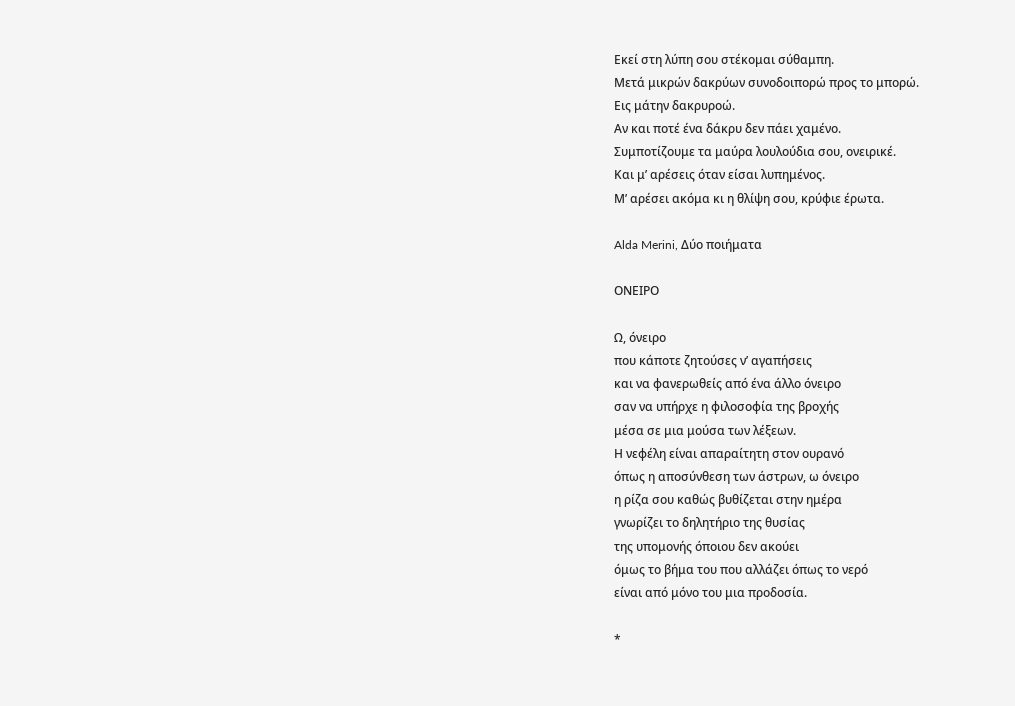Εκεί στη λύπη σου στέκομαι σύθαμπη.
Mετά μικρών δακρύων συνοδοιπορώ προς το μπορώ.
Εις μάτην δακρυροώ.
Αν και ποτέ ένα δάκρυ δεν πάει χαμένο.
Συμποτίζουμε τα μαύρα λουλούδια σου, ονειρικέ.
Kαι μ’ αρέσεις όταν είσαι λυπημένος.
Μ’ αρέσει ακόμα κι η θλίψη σου, κρύφιε έρωτα.

Alda Merini, Δύο ποιήματα

ΟΝΕΙΡΟ

Ω, όνειρο
που κάποτε ζητούσες ν’ αγαπήσεις
και να φανερωθείς από ένα άλλο όνειρο
σαν να υπήρχε η φιλοσοφία της βροχής
μέσα σε μια μούσα των λέξεων.
Η νεφέλη είναι απαραίτητη στον ουρανό
όπως η αποσύνθεση των άστρων, ω όνειρο
η ρίζα σου καθώς βυθίζεται στην ημέρα
γνωρίζει το δηλητήριο της θυσίας
της υπομονής όποιου δεν ακούει
όμως το βήμα του που αλλάζει όπως το νερό
είναι από μόνο του μια προδοσία.

*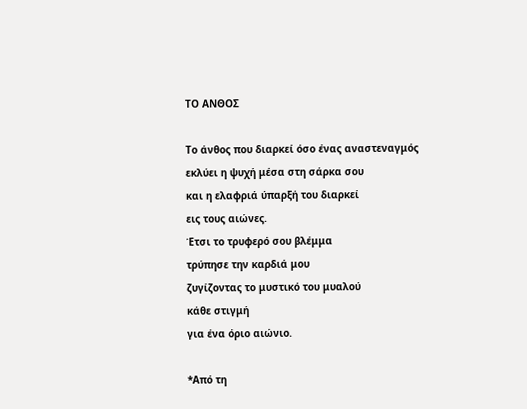ΤΟ ΑΝΘΟΣ

Το άνθος που διαρκεί όσο ένας αναστεναγμός
εκλύει η ψυχή μέσα στη σάρκα σου
και η ελαφριά ύπαρξή του διαρκεί
εις τους αιώνες.
Έτσι το τρυφερό σου βλέμμα
τρύπησε την καρδιά μου
ζυγίζοντας το μυστικό του μυαλού
κάθε στιγμή
για ένα όριο αιώνιο.

*Από τη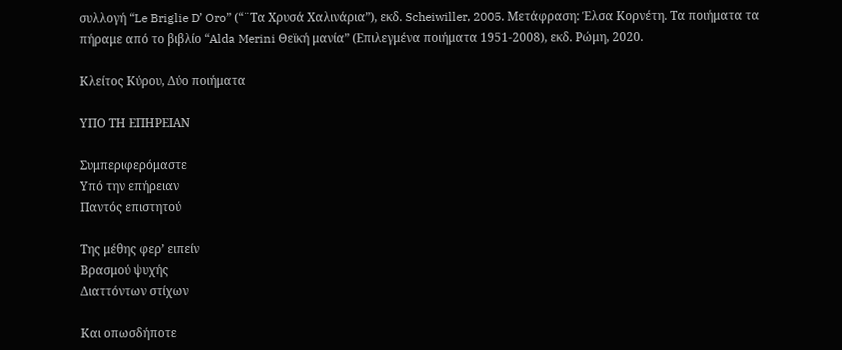συλλογή “Le Briglie D’ Oro” (“¨Τα Χρυσά Χαλινάρια”), εκδ. Scheiwiller, 2005. Μετάφραση: Έλσα Κορνέτη. Τα ποιήματα τα πήραμε από το βιβλίο “Alda Merini Θεϊκή μανία” (Επιλεγμένα ποιήματα 1951-2008), εκδ. Ρώμη, 2020.

Κλείτος Κύρου, Δύο ποιήματα

ΥΠΟ ΤΗ ΕΠΗΡΕΙΑΝ

Συμπεριφερόμαστε
Υπό την επήρειαν
Παντός επιστητού

Της μέθης φερ’ ειπείν
Βρασμού ψυχής
Διαττόντων στίχων

Και οπωσδήποτε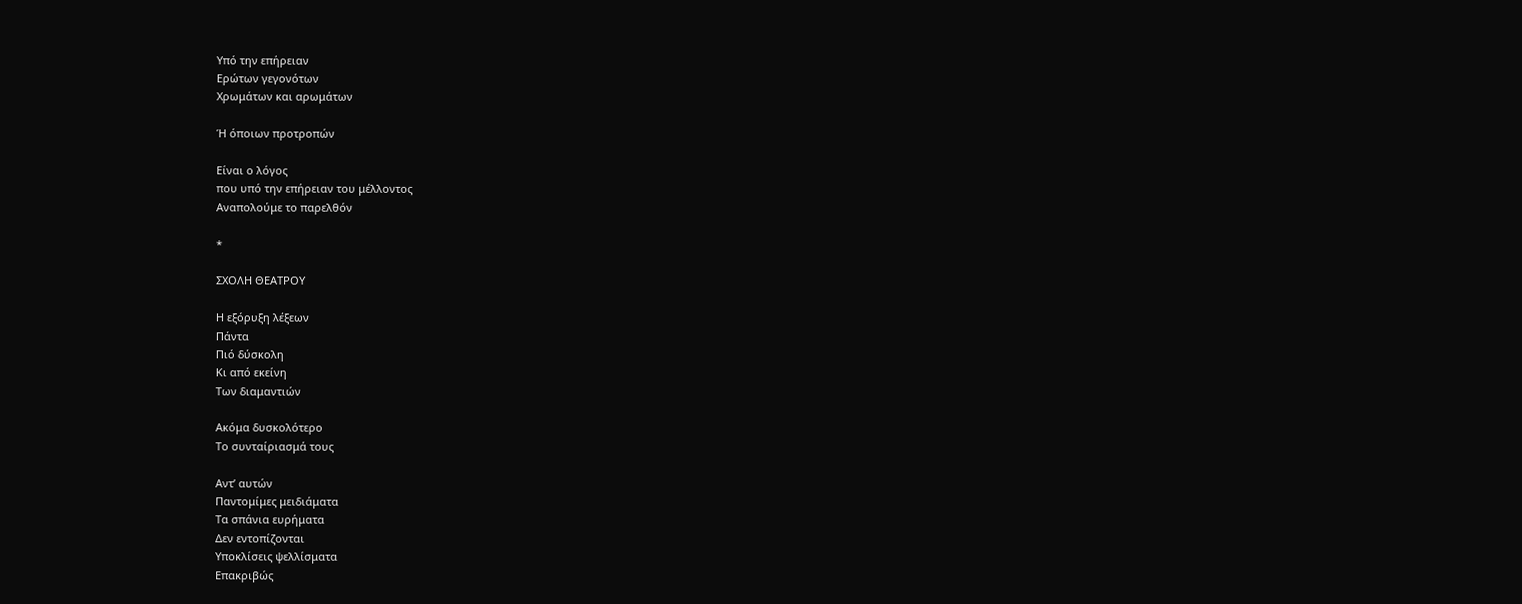Υπό την επήρειαν
Ερώτων γεγονότων
Χρωμάτων και αρωμάτων

Ή όποιων προτροπών

Είναι ο λόγος
που υπό την επήρειαν του μέλλοντος
Αναπολούμε το παρελθόν

*

ΣΧΟΛΗ ΘΕΑΤΡΟΥ

Η εξόρυξη λέξεων
Πάντα
Πιό δύσκολη
Κι από εκείνη
Των διαμαντιών

Ακόμα δυσκολότερο
Το συνταίριασμά τους

Αντ’ αυτών
Παντομίμες μειδιάματα
Τα σπάνια ευρήματα
Δεν εντοπίζονται
Υποκλίσεις ψελλίσματα
Επακριβώς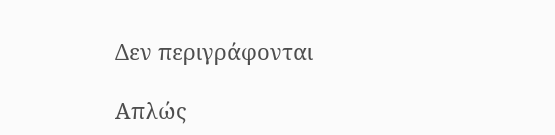Δεν περιγράφονται

Απλώς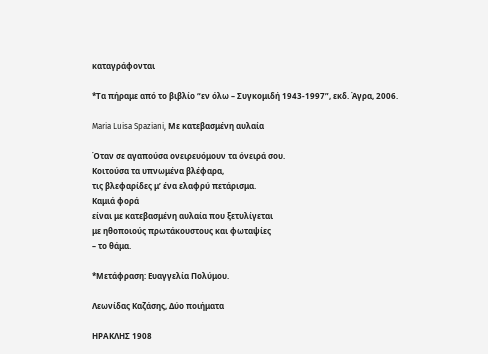καταγράφονται

*Τα πήραμε από το βιβλίο “εν όλω – Συγκομιδή 1943-1997”, εκδ. Άγρα, 2006.

Maria Luisa Spaziani, Με κατεβασμένη αυλαία

Όταν σε αγαπούσα ονειρευόμουν τα όνειρά σου.
Κοιτούσα τα υπνωμένα βλέφαρα,
τις βλεφαρίδες μ’ ένα ελαφρύ πετάρισμα.
Καμιά φορά
είναι με κατεβασμένη αυλαία που ξετυλίγεται
με ηθοποιούς πρωτάκουστους και φωταψίες
– το θάμα.

*Μετάφραση: Ευαγγελία Πολύμου.

Λεωνίδας Καζάσης, Δύο ποιήματα

ΗΡΑΚΛΗΣ 1908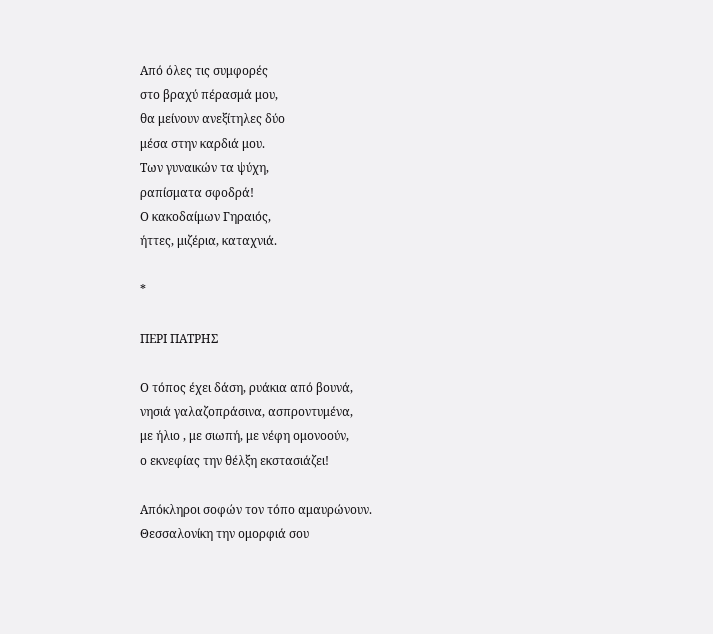Από όλες τις συμφορές
στο βραχύ πέρασμά μου,
θα μείνουν ανεξίτηλες δύο
μέσα στην καρδιά μου.
Των γυναικών τα ψύχη,
ραπίσματα σφοδρά!
Ο κακοδαίμων Γηραιός,
ήττες, μιζέρια, καταχνιά.

*

ΠΕΡΙ ΠΑΤΡΗΣ

Ο τόπος έχει δάση, ρυάκια από βουνά,
νησιά γαλαζοπράσινα, ασπροντυμένα,
με ήλιο , με σιωπή, με νέφη ομονοούν,
ο εκνεφίας την θέλξη εκστασιάζει!

Απόκληροι σοφών τον τόπο αμαυρώνουν.
Θεσσαλονίκη την ομορφιά σου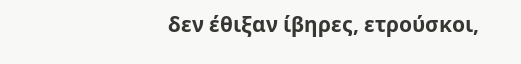δεν έθιξαν ίβηρες, ετρούσκοι,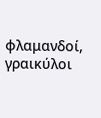φλαμανδοί,
γραικύλοι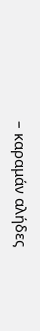– καραμάν αλήδες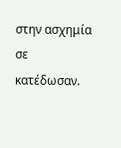στην ασχημία σε κατέδωσαν.